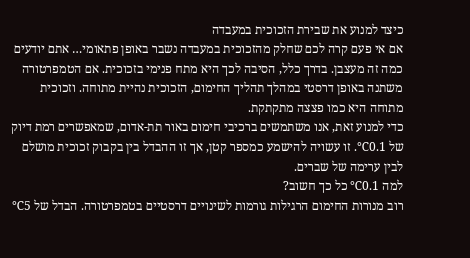כיצד למנוע את שבירת הזכוכית במעבדה
אם אי פעם קרה לכם שחלק מהזכוכית במעבדה נשבר באופן פתאומי… אתם יודעים כמה זה מעצבן. בדרך כלל, הסיבה לכך היא מתח פנימי בזכוכית. אם הטמפרטורה משתנה באופן דרסטי במהלך תהליך החימום, הזכוכית נהיית מתוחה. וזכוכית מתוחה היא כמו פצצה מתקתקת.
כדי למנוע זאת, אנו משתמשים ברכיבי חימום באור תת-אדום, שמאפשרים רמת דיוק של 0.1℃. זו עשויה להישמע כמספר קטן, אך זו ההבדל בין בקבוק זכוכית מושלם לבין ערימה של שברים.
למה 0.1℃ כל כך חשוב?
רוב מנורות החימום הרגילות גורמות לשינויים דרסטיים בטמפרטורה. הבדל של 5℃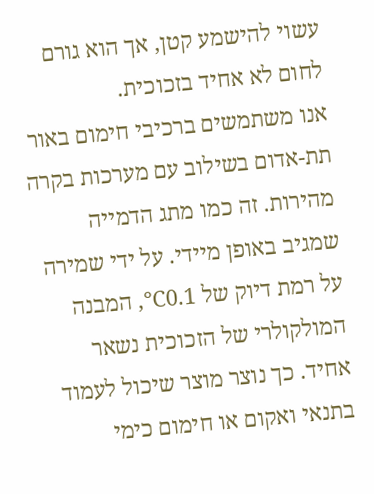עשוי להישמע קטן, אך הוא גורם לחום לא אחיד בזכוכית.
אנו משתמשים ברכיבי חימום באור תת-אדום בשילוב עם מערכות בקרה מהירות. זה כמו מתג הדמייה שמגיב באופן מיידי. על ידי שמירה על רמת דיוק של 0.1℃, המבנה המולקולרי של הזכוכית נשאר אחיד. כך נוצר מוצר שיכול לעמוד בתנאי ואקום או חימום כימי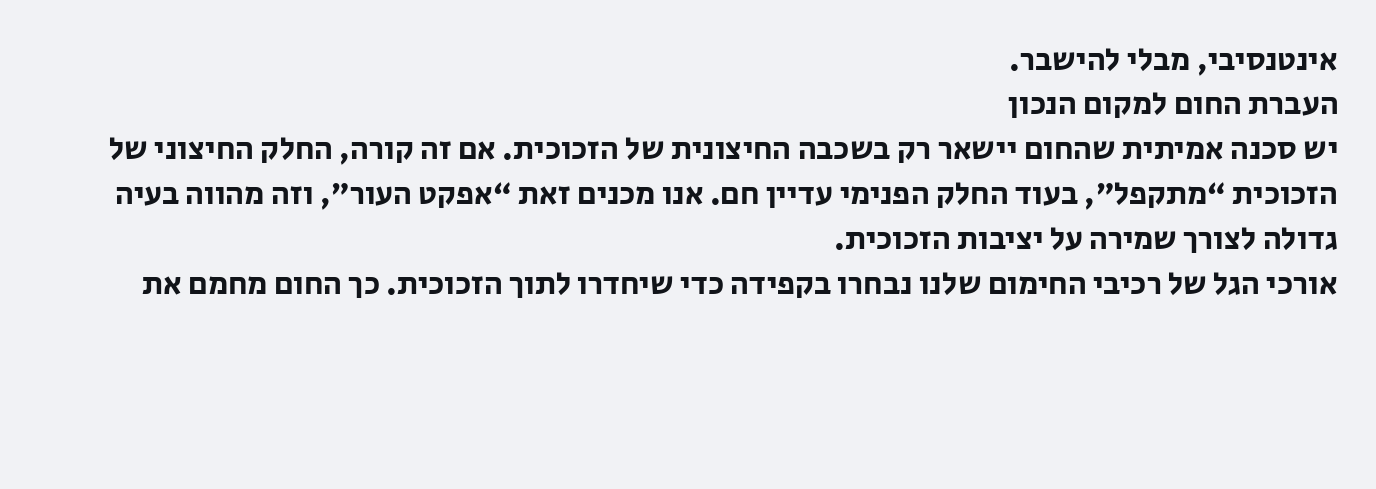אינטנסיבי, מבלי להישבר.
העברת החום למקום הנכון
יש סכנה אמיתית שהחום יישאר רק בשכבה החיצונית של הזכוכית. אם זה קורה, החלק החיצוני של הזכוכית “מתקפל”, בעוד החלק הפנימי עדיין חם. אנו מכנים זאת “אפקט העור”, וזה מהווה בעיה גדולה לצורך שמירה על יציבות הזכוכית.
אורכי הגל של רכיבי החימום שלנו נבחרו בקפידה כדי שיחדרו לתוך הזכוכית. כך החום מחמם את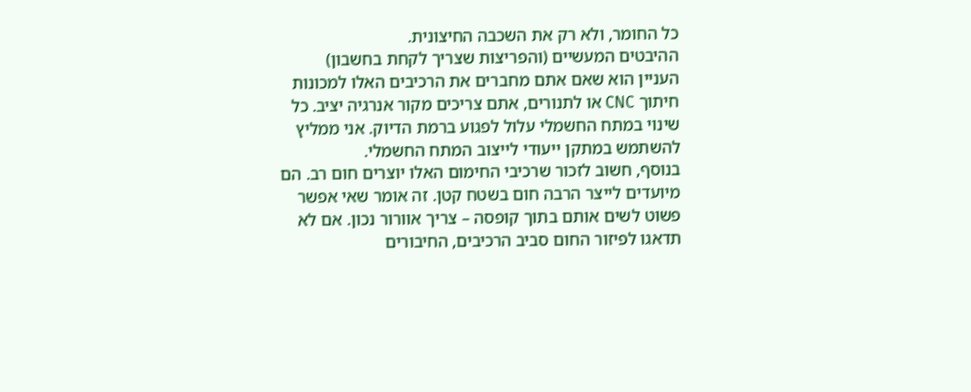כל החומר, ולא רק את השכבה החיצונית.
ההיבטים המעשיים (והפריצות שצריך לקחת בחשבון)
העניין הוא שאם אתם מחברים את הרכיבים האלו למכונות חיתוך CNC או לתנורים, אתם צריכים מקור אנרגיה יציב. כל שינוי במתח החשמלי עלול לפגוע ברמת הדיוק. אני ממליץ להשתמש במתקן ייעודי לייצוב המתח החשמלי.
בנוסף, חשוב לזכור שרכיבי החימום האלו יוצרים חום רב. הם מיועדים לייצר הרבה חום בשטח קטן. זה אומר שאי אפשר פשוט לשים אותם בתוך קופסה – צריך אוורור נכון. אם לא תדאגו לפיזור החום סביב הרכיבים, החיבורים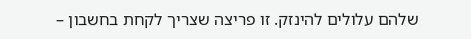שלהם עלולים להינזק. זו פריצה שצריך לקחת בחשבון –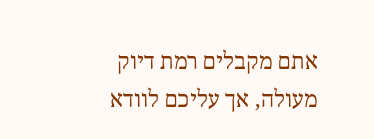אתם מקבלים רמת דיוק מעולה, אך עליכם לוודא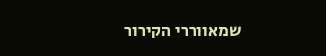שמאווררי הקירור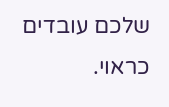שלכם עובדים כראוי.